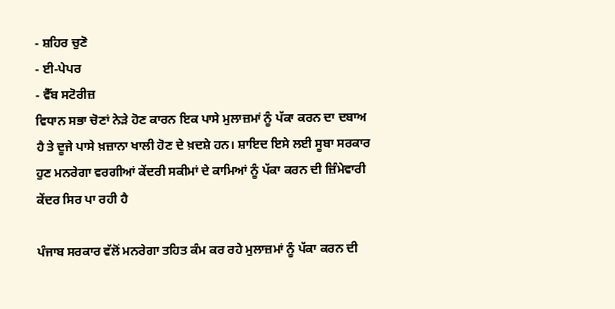- ਸ਼ਹਿਰ ਚੁਣੋ
- ਈ-ਪੇਪਰ
- ਵੈੱਬ ਸਟੋਰੀਜ਼
ਵਿਧਾਨ ਸਭਾ ਚੋਣਾਂ ਨੇੜੇ ਹੋਣ ਕਾਰਨ ਇਕ ਪਾਸੇ ਮੁਲਾਜ਼ਮਾਂ ਨੂੰ ਪੱਕਾ ਕਰਨ ਦਾ ਦਬਾਅ ਹੈ ਤੇ ਦੂਜੇ ਪਾਸੇ ਖ਼ਜ਼ਾਨਾ ਖਾਲੀ ਹੋਣ ਦੇ ਖ਼ਦਸ਼ੇ ਹਨ। ਸ਼ਾਇਦ ਇਸੇ ਲਈ ਸੂਬਾ ਸਰਕਾਰ ਹੁਣ ਮਨਰੇਗਾ ਵਰਗੀਆਂ ਕੇਂਦਰੀ ਸਕੀਮਾਂ ਦੇ ਕਾਮਿਆਂ ਨੂੰ ਪੱਕਾ ਕਰਨ ਦੀ ਜ਼ਿੰਮੇਵਾਰੀ ਕੇਂਦਰ ਸਿਰ ਪਾ ਰਹੀ ਹੈ

ਪੰਜਾਬ ਸਰਕਾਰ ਵੱਲੋਂ ਮਨਰੇਗਾ ਤਹਿਤ ਕੰਮ ਕਰ ਰਹੇ ਮੁਲਾਜ਼ਮਾਂ ਨੂੰ ਪੱਕਾ ਕਰਨ ਦੀ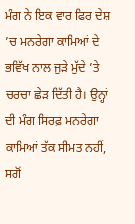ਮੰਗ ਨੇ ਇਕ ਵਾਰ ਫਿਰ ਦੇਸ਼ ’ਚ ਮਨਰੇਗਾ ਕਾਮਿਆਂ ਦੇ ਭਵਿੱਖ ਨਾਲ ਜੁੜੇ ਮੁੱਦੇ ’ਤੇ ਚਰਚਾ ਛੇੜ ਦਿੱਤੀ ਹੈ। ਉਨ੍ਹਾਂ ਦੀ ਮੰਗ ਸਿਰਫ਼ ਮਨਰੇਗਾ ਕਾਮਿਆਂ ਤੱਕ ਸੀਮਤ ਨਹੀਂ, ਸਗੋਂ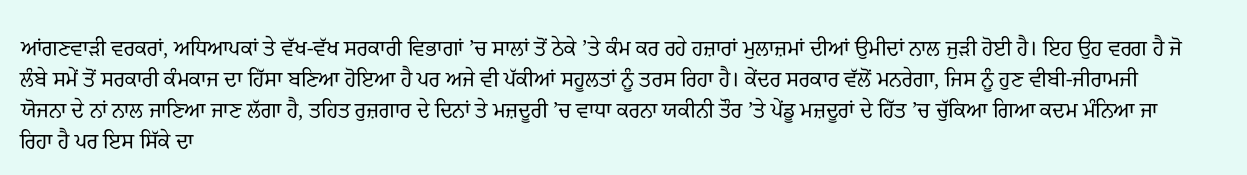ਆਂਗਣਵਾੜੀ ਵਰਕਰਾਂ, ਅਧਿਆਪਕਾਂ ਤੇ ਵੱਖ-ਵੱਖ ਸਰਕਾਰੀ ਵਿਭਾਗਾਂ ’ਚ ਸਾਲਾਂ ਤੋਂ ਠੇਕੇ ’ਤੇ ਕੰਮ ਕਰ ਰਹੇ ਹਜ਼ਾਰਾਂ ਮੁਲਾਜ਼ਮਾਂ ਦੀਆਂ ਉਮੀਦਾਂ ਨਾਲ ਜੁੜੀ ਹੋਈ ਹੈ। ਇਹ ਉਹ ਵਰਗ ਹੈ ਜੋ ਲੰਬੇ ਸਮੇਂ ਤੋਂ ਸਰਕਾਰੀ ਕੰਮਕਾਜ ਦਾ ਹਿੱਸਾ ਬਣਿਆ ਹੋਇਆ ਹੈ ਪਰ ਅਜੇ ਵੀ ਪੱਕੀਆਂ ਸਹੂਲਤਾਂ ਨੂੰ ਤਰਸ ਰਿਹਾ ਹੈ। ਕੇਂਦਰ ਸਰਕਾਰ ਵੱਲੋਂ ਮਨਰੇਗਾ, ਜਿਸ ਨੂੰ ਹੁਣ ਵੀਬੀ-ਜੀਰਾਮਜੀ ਯੋਜਨਾ ਦੇ ਨਾਂ ਨਾਲ ਜਾਣਿਆ ਜਾਣ ਲੱਗਾ ਹੈ, ਤਹਿਤ ਰੁਜ਼ਗਾਰ ਦੇ ਦਿਨਾਂ ਤੇ ਮਜ਼ਦੂਰੀ ’ਚ ਵਾਧਾ ਕਰਨਾ ਯਕੀਨੀ ਤੌਰ ’ਤੇ ਪੇਂਡੂ ਮਜ਼ਦੂਰਾਂ ਦੇ ਹਿੱਤ ’ਚ ਚੁੱਕਿਆ ਗਿਆ ਕਦਮ ਮੰਨਿਆ ਜਾ ਰਿਹਾ ਹੈ ਪਰ ਇਸ ਸਿੱਕੇ ਦਾ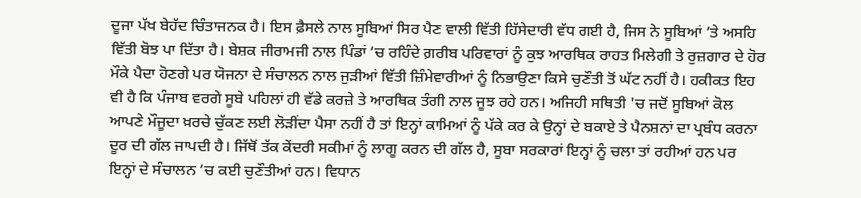ਦੂਜਾ ਪੱਖ ਬੇਹੱਦ ਚਿੰਤਾਜਨਕ ਹੈ। ਇਸ ਫ਼ੈਸਲੇ ਨਾਲ ਸੂਬਿਆਂ ਸਿਰ ਪੈਣ ਵਾਲੀ ਵਿੱਤੀ ਹਿੱਸੇਦਾਰੀ ਵੱਧ ਗਈ ਹੈ, ਜਿਸ ਨੇ ਸੂਬਿਆਂ ’ਤੇ ਅਸਹਿ ਵਿੱਤੀ ਬੋਝ ਪਾ ਦਿੱਤਾ ਹੈ। ਬੇਸ਼ਕ ਜੀਰਾਮਜੀ ਨਾਲ ਪਿੰਡਾਂ ’ਚ ਰਹਿੰਦੇ ਗ਼ਰੀਬ ਪਰਿਵਾਰਾਂ ਨੂੰ ਕੁਝ ਆਰਥਿਕ ਰਾਹਤ ਮਿਲੇਗੀ ਤੇ ਰੁਜ਼ਗਾਰ ਦੇ ਹੋਰ ਮੌਕੇ ਪੈਦਾ ਹੋਣਗੇ ਪਰ ਯੋਜਨਾ ਦੇ ਸੰਚਾਲਨ ਨਾਲ ਜੁੜੀਆਂ ਵਿੱਤੀ ਜ਼ਿੰਮੇਵਾਰੀਆਂ ਨੂੰ ਨਿਭਾਉਣਾ ਕਿਸੇ ਚੁਣੌਤੀ ਤੋਂ ਘੱਟ ਨਹੀਂ ਹੈ। ਹਕੀਕਤ ਇਹ ਵੀ ਹੈ ਕਿ ਪੰਜਾਬ ਵਰਗੇ ਸੂਬੇ ਪਹਿਲਾਂ ਹੀ ਵੱਡੇ ਕਰਜ਼ੇ ਤੇ ਆਰਥਿਕ ਤੰਗੀ ਨਾਲ ਜੂਝ ਰਹੇ ਹਨ। ਅਜਿਹੀ ਸਥਿਤੀ 'ਚ ਜਦੋਂ ਸੂਬਿਆਂ ਕੋਲ ਆਪਣੇ ਮੌਜੂਦਾ ਖ਼ਰਚੇ ਚੁੱਕਣ ਲਈ ਲੋੜੀਂਦਾ ਪੈਸਾ ਨਹੀਂ ਹੈ ਤਾਂ ਇਨ੍ਹਾਂ ਕਾਮਿਆਂ ਨੂੰ ਪੱਕੇ ਕਰ ਕੇ ਉਨ੍ਹਾਂ ਦੇ ਬਕਾਏ ਤੇ ਪੈਨਸ਼ਨਾਂ ਦਾ ਪ੍ਰਬੰਧ ਕਰਨਾ ਦੂਰ ਦੀ ਗੱਲ ਜਾਪਦੀ ਹੈ। ਜਿੱਥੋਂ ਤੱਕ ਕੇਂਦਰੀ ਸਕੀਮਾਂ ਨੂੰ ਲਾਗੂ ਕਰਨ ਦੀ ਗੱਲ ਹੈ, ਸੂਬਾ ਸਰਕਾਰਾਂ ਇਨ੍ਹਾਂ ਨੂੰ ਚਲਾ ਤਾਂ ਰਹੀਆਂ ਹਨ ਪਰ ਇਨ੍ਹਾਂ ਦੇ ਸੰਚਾਲਨ ’ਚ ਕਈ ਚੁਣੌਤੀਆਂ ਹਨ। ਵਿਧਾਨ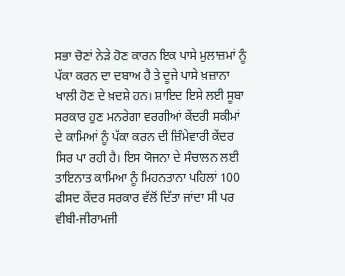ਸਭਾ ਚੋਣਾਂ ਨੇੜੇ ਹੋਣ ਕਾਰਨ ਇਕ ਪਾਸੇ ਮੁਲਾਜ਼ਮਾਂ ਨੂੰ ਪੱਕਾ ਕਰਨ ਦਾ ਦਬਾਅ ਹੈ ਤੇ ਦੂਜੇ ਪਾਸੇ ਖ਼ਜ਼ਾਨਾ ਖਾਲੀ ਹੋਣ ਦੇ ਖ਼ਦਸ਼ੇ ਹਨ। ਸ਼ਾਇਦ ਇਸੇ ਲਈ ਸੂਬਾ ਸਰਕਾਰ ਹੁਣ ਮਨਰੇਗਾ ਵਰਗੀਆਂ ਕੇਂਦਰੀ ਸਕੀਮਾਂ ਦੇ ਕਾਮਿਆਂ ਨੂੰ ਪੱਕਾ ਕਰਨ ਦੀ ਜ਼ਿੰਮੇਵਾਰੀ ਕੇਂਦਰ ਸਿਰ ਪਾ ਰਹੀ ਹੈ। ਇਸ ਯੋਜਨਾ ਦੇ ਸੰਚਾਲਨ ਲਈ ਤਾਇਨਾਤ ਕਾਮਿਆ ਨੂੰ ਮਿਹਨਤਾਨਾ ਪਹਿਲਾਂ 100 ਫੀਸਦ ਕੇਂਦਰ ਸਰਕਾਰ ਵੱਲੋਂ ਦਿੱਤਾ ਜਾਂਦਾ ਸੀ ਪਰ ਵੀਬੀ-ਜੀਰਾਮਜੀ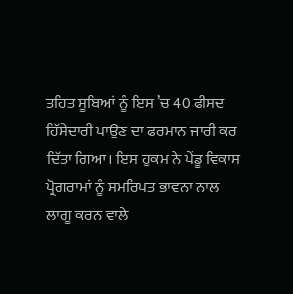ਤਹਿਤ ਸੂਬਿਆਂ ਨੂੰ ਇਸ ’ਚ 40 ਫੀਸਦ ਹਿੱਸੇਦਾਰੀ ਪਾਉਣ ਦਾ ਫਰਮਾਨ ਜਾਰੀ ਕਰ ਦਿੱਤਾ ਗਿਆ। ਇਸ ਹੁਕਮ ਨੇ ਪੇਂਡੂ ਵਿਕਾਸ ਪ੍ਰੋਗਰਾਮਾਂ ਨੂੰ ਸਮਰਿਪਤ ਭਾਵਨਾ ਨਾਲ ਲਾਗੂ ਕਰਨ ਵਾਲੇ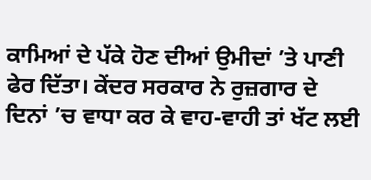ਕਾਮਿਆਂ ਦੇ ਪੱਕੇ ਹੋਣ ਦੀਆਂ ਉਮੀਦਾਂ ’ਤੇ ਪਾਣੀ ਫੇਰ ਦਿੱਤਾ। ਕੇਂਦਰ ਸਰਕਾਰ ਨੇ ਰੁਜ਼ਗਾਰ ਦੇ ਦਿਨਾਂ ’ਚ ਵਾਧਾ ਕਰ ਕੇ ਵਾਹ-ਵਾਹੀ ਤਾਂ ਖੱਟ ਲਈ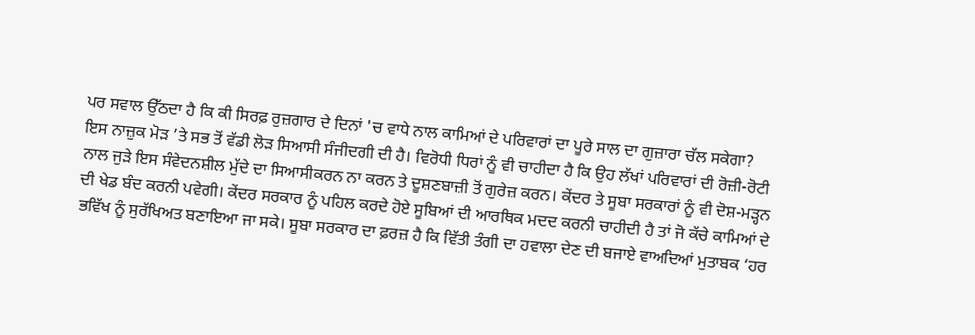ਪਰ ਸਵਾਲ ਉੱਠਦਾ ਹੈ ਕਿ ਕੀ ਸਿਰਫ਼ ਰੁਜ਼ਗਾਰ ਦੇ ਦਿਨਾਂ 'ਚ ਵਾਧੇ ਨਾਲ ਕਾਮਿਆਂ ਦੇ ਪਰਿਵਾਰਾਂ ਦਾ ਪੂਰੇ ਸਾਲ ਦਾ ਗੁਜ਼ਾਰਾ ਚੱਲ ਸਕੇਗਾ? ਇਸ ਨਾਜ਼ੁਕ ਮੋੜ ’ਤੇ ਸਭ ਤੋਂ ਵੱਡੀ ਲੋੜ ਸਿਆਸੀ ਸੰਜੀਦਗੀ ਦੀ ਹੈ। ਵਿਰੋਧੀ ਧਿਰਾਂ ਨੂੰ ਵੀ ਚਾਹੀਦਾ ਹੈ ਕਿ ਉਹ ਲੱਖਾਂ ਪਰਿਵਾਰਾਂ ਦੀ ਰੋਜ਼ੀ-ਰੋਟੀ ਨਾਲ ਜੁੜੇ ਇਸ ਸੰਵੇਦਨਸ਼ੀਲ ਮੁੱਦੇ ਦਾ ਸਿਆਸੀਕਰਨ ਨਾ ਕਰਨ ਤੇ ਦੂਸ਼ਣਬਾਜ਼ੀ ਤੋਂ ਗੁਰੇਜ਼ ਕਰਨ। ਕੇਂਦਰ ਤੇ ਸੂਬਾ ਸਰਕਾਰਾਂ ਨੂੰ ਵੀ ਦੋਸ਼-ਮੜ੍ਹਨ ਦੀ ਖੇਡ ਬੰਦ ਕਰਨੀ ਪਵੇਗੀ। ਕੇਂਦਰ ਸਰਕਾਰ ਨੂੰ ਪਹਿਲ ਕਰਦੇ ਹੋਏ ਸੂਬਿਆਂ ਦੀ ਆਰਥਿਕ ਮਦਦ ਕਰਨੀ ਚਾਹੀਦੀ ਹੈ ਤਾਂ ਜੋ ਕੱਚੇ ਕਾਮਿਆਂ ਦੇ ਭਵਿੱਖ ਨੂੰ ਸੁਰੱਖਿਅਤ ਬਣਾਇਆ ਜਾ ਸਕੇ। ਸੂਬਾ ਸਰਕਾਰ ਦਾ ਫ਼ਰਜ਼ ਹੈ ਕਿ ਵਿੱਤੀ ਤੰਗੀ ਦਾ ਹਵਾਲਾ ਦੇਣ ਦੀ ਬਜਾਏ ਵਾਅਦਿਆਂ ਮੁਤਾਬਕ ‘ਹਰ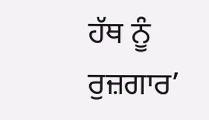ਹੱਥ ਨੂੰ ਰੁਜ਼ਗਾਰ’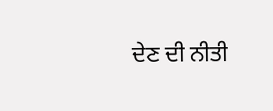ਦੇਣ ਦੀ ਨੀਤੀ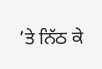’ਤੇ ਨਿੱਠ ਕੇ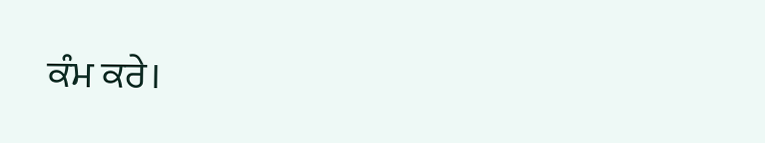ਕੰਮ ਕਰੇ।